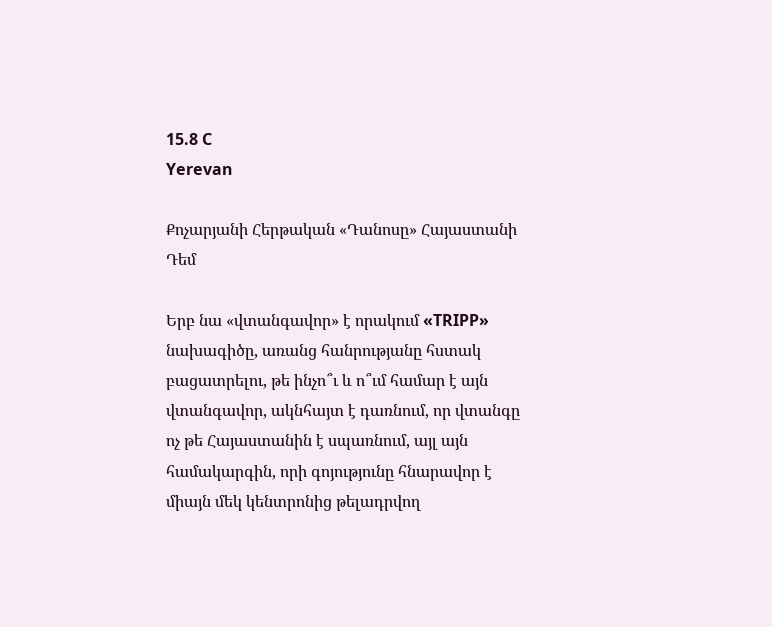15.8 C
Yerevan

Քոչարյանի Հերթական «Դանոսը» Հայաստանի Դեմ

Երբ նա «վտանգավոր» է որակում «TRIPP» նախագիծը, առանց հանրությանը հստակ բացատրելու, թե ինչո՞ւ և ո՞ւմ համար է այն վտանգավոր, ակնհայտ է դառնում, որ վտանգը ոչ թե Հայաստանին է սպառնում, այլ այն համակարգին, որի գոյությունը հնարավոր է միայն մեկ կենտրոնից թելադրվող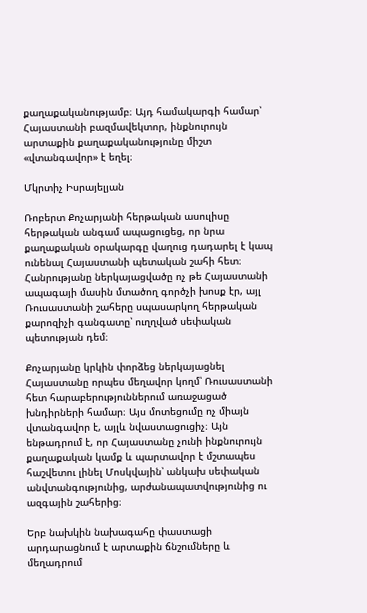քաղաքականությամբ։ Այդ համակարգի համար՝ Հայաստանի բազմավեկտոր, ինքնուրույն արտաքին քաղաքականությունը միշտ «վտանգավոր» է եղել։

Մկրտիչ Իսրայելյան

Ռոբերտ Քոչարյանի հերթական ասուլիսը հերթական անգամ ապացուցեց, որ նրա քաղաքական օրակարգը վաղուց դադարել է կապ ունենալ Հայաստանի պետական շահի հետ։ Հանրությանը ներկայացվածը ոչ թե Հայաստանի ապագայի մասին մտածող գործչի խոսք էր, այլ Ռուսաստանի շահերը սպասարկող հերթական քարոզիչի գանգատը՝ ուղղված սեփական պետության դեմ։

Քոչարյանը կրկին փորձեց ներկայացնել Հայաստանը որպես մեղավոր կողմ՝ Ռուսաստանի հետ հարաբերություններում առաջացած խնդիրների համար։ Այս մոտեցումը ոչ միայն վտանգավոր է, այլև նվաստացուցիչ։ Այն ենթադրում է, որ Հայաստանը չունի ինքնուրույն քաղաքական կամք և պարտավոր է մշտապես հաշվետու լինել Մոսկվային՝ անկախ սեփական անվտանգությունից, արժանապատվությունից ու ազգային շահերից։

Երբ նախկին նախագահը փաստացի արդարացնում է արտաքին ճնշումները և մեղադրում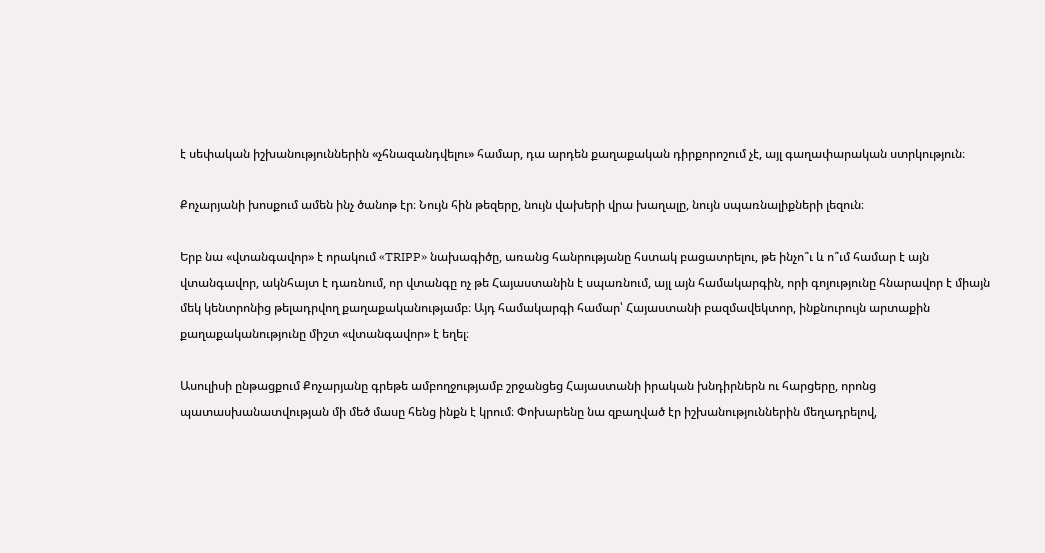է սեփական իշխանություններին «չհնազանդվելու» համար, դա արդեն քաղաքական դիրքորոշում չէ, այլ գաղափարական ստրկություն։

Քոչարյանի խոսքում ամեն ինչ ծանոթ էր։ Նույն հին թեզերը, նույն վախերի վրա խաղալը, նույն սպառնալիքների լեզուն։

Երբ նա «վտանգավոր» է որակում «TRIPP» նախագիծը, առանց հանրությանը հստակ բացատրելու, թե ինչո՞ւ և ո՞ւմ համար է այն վտանգավոր, ակնհայտ է դառնում, որ վտանգը ոչ թե Հայաստանին է սպառնում, այլ այն համակարգին, որի գոյությունը հնարավոր է միայն մեկ կենտրոնից թելադրվող քաղաքականությամբ։ Այդ համակարգի համար՝ Հայաստանի բազմավեկտոր, ինքնուրույն արտաքին քաղաքականությունը միշտ «վտանգավոր» է եղել։

Ասուլիսի ընթացքում Քոչարյանը գրեթե ամբողջությամբ շրջանցեց Հայաստանի իրական խնդիրներն ու հարցերը, որոնց պատասխանատվության մի մեծ մասը հենց ինքն է կրում։ Փոխարենը նա զբաղված էր իշխանություններին մեղադրելով,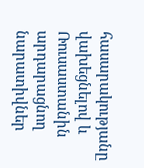հասարակությանը վախեցնելով և Ռուսաստանին արդարացնող նարատիվներ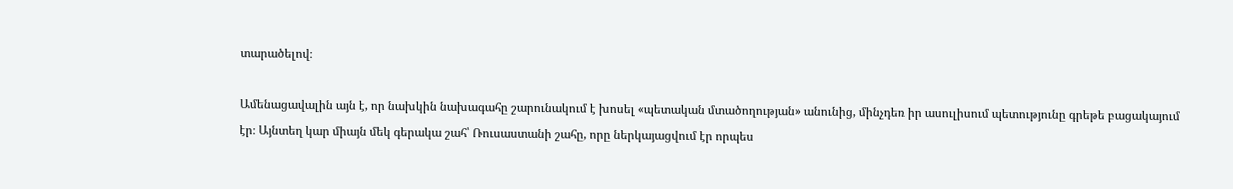տարածելով։

Ամենացավալին այն է, որ նախկին նախագահը շարունակում է խոսել «պետական մտածողության» անունից, մինչդեռ իր ասուլիսում պետությունը գրեթե բացակայում էր։ Այնտեղ կար միայն մեկ գերակա շահ՝ Ռուսաստանի շահը, որը ներկայացվում էր որպես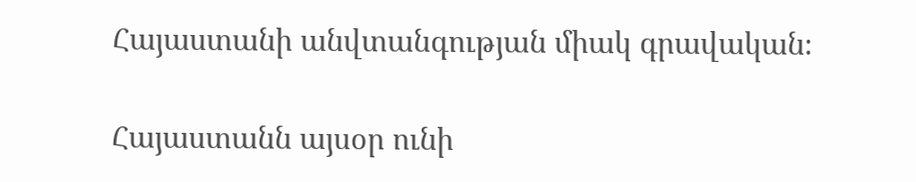Հայաստանի անվտանգության միակ գրավական։

Հայաստանն այսօր ունի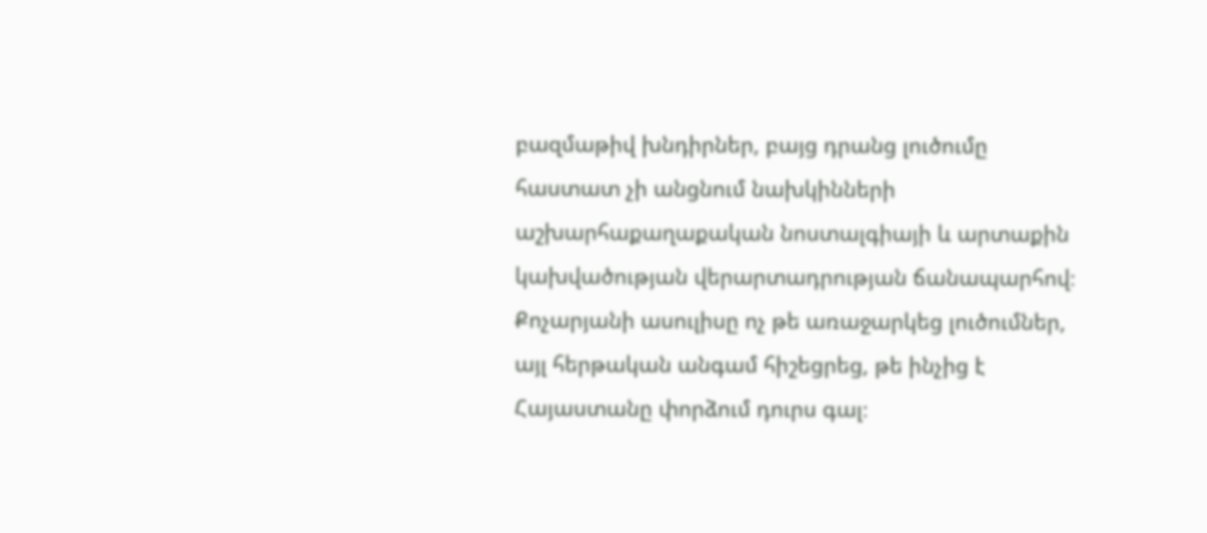բազմաթիվ խնդիրներ, բայց դրանց լուծումը հաստատ չի անցնում նախկինների աշխարհաքաղաքական նոստալգիայի և արտաքին կախվածության վերարտադրության ճանապարհով։ Քոչարյանի ասուլիսը ոչ թե առաջարկեց լուծումներ, այլ հերթական անգամ հիշեցրեց, թե ինչից է Հայաստանը փորձում դուրս գալ։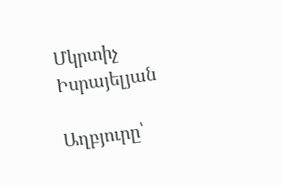Մկրտիչ Իսրայելյան

Աղբյուրը՝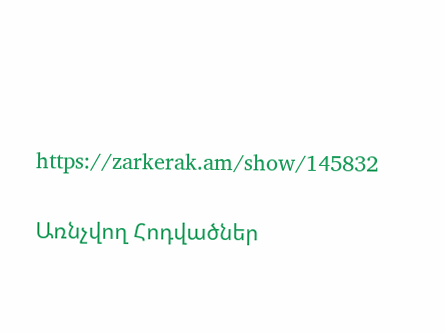https://zarkerak.am/show/145832

Առնչվող Հոդվածներ